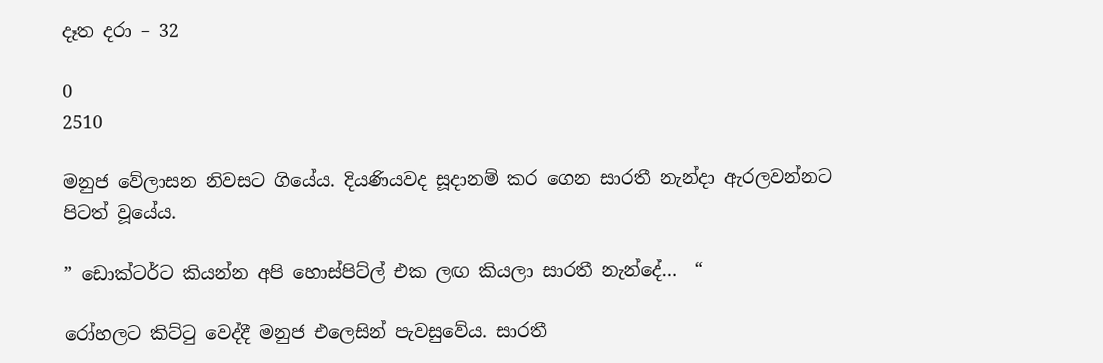දෑත දරා – 32

0
2510

මනුජ වේලාසන නිවසට ගියේය. දියණියවද සූදානම් කර ගෙන සාරතී නැන්දා ඇරලවන්නට පිටත් වූයේය.

” ඩොක්ටර්ට කියන්න අපි හොස්පිට්ල් එක ලඟ කියලා සාරතී නැන්දේ…  “

රෝහලට කිට්ටු වෙද්දී මනුජ එලෙසින් පැවසුවේය. සාරතී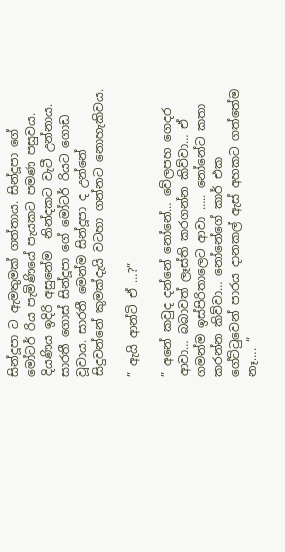සින්දූපා ට ඇමතුමක් ගත්තාය. සින්දූපා ගේ මෝටර් රිය පැමිණියේ පැයකට පමණ පසුවය. දියණිය ඉදිරි අසුනේම  නින්දකට වැටී උන්නාය. සාරතී ගොස් සින්දූපා ගේ මෝටර් රියට ගොඩ වූවාය. සාරතී මෙන්ම සින්දූපා ද උන්නේ  සිදුවන්නේ කුමක්දැයි වටහා ගන්නට නොහැකිවය.

” ඇයි ආන්ටි ඒ …?”

” අනේ කවුද දන්නේ නෝනේ… වේලපහ ගෙදර ආවා… බබාවත් ලෑස්ති කරගන්න කිව්වා… ඒ ගමන්ම ඉස්පිරිතාලෙට ආවා ….. නෝනේට කතා කරන්න කිව්වා… නෝනේගේ කාර් එක ගේට්ටුවෙන් පාරය දානකල් ඇස් අහකට ගත්තේම නෑ…. “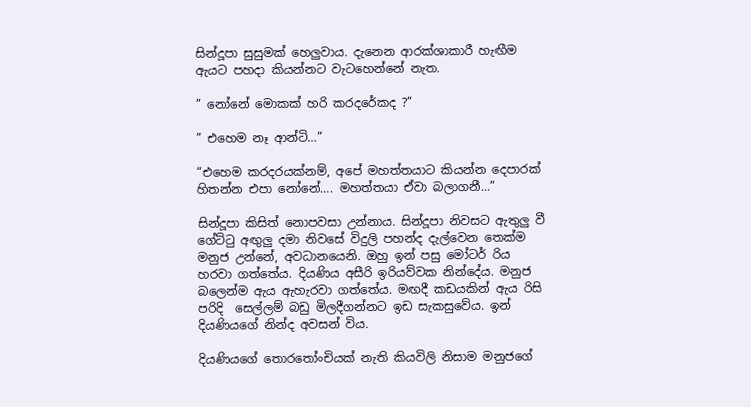සින්දූපා සුසුමක් හෙලුවාය. දැනෙන ආරක්ශාකාරී හැඟීම ඇයට පහදා කියන්නට වැටහෙන්නේ නැත.

” නෝනේ මොකක් හරි කරදරේකද ?”

” එහෙම නෑ ආන්ටි…”

“එහෙම කරදරයක්නම්, අපේ මහත්තයාට කියන්න දෙපාරක් හිතන්න එපා නෝනේ…. මහත්තයා ඒවා බලාගනී…”

සින්දූපා කිසිත් නොපවසා උන්නාය. සින්දූපා නිවසට ඇතුලු වී ගේට්ටු අඟුලු දමා නිවසේ විදුලි පහන්ද දැල්වෙන තෙක්ම මනුජ උන්නේ, අවධානයෙනි. ඔහු ඉන් පසු මෝටර් රිය හරවා ගත්තේය. දියණිය අසීරි ඉරියව්වක නින්දේය. මනුජ බලෙන්ම ඇය ඇහැරවා ගත්තේය. මඟදී කඩයකින් ඇය රිසි පරිදි  සෙල්ලම් බඩු මිලදීගන්නට ඉඩ සැකසුවේය. ඉන් දියණියගේ නින්ද අවසන් විය.

දියණියගේ තොරතෝංචියක් නැති කියවිලි නිසාම මනුජගේ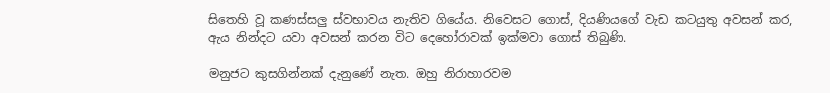සිතෙහි වූ කණස්සලු ස්වභාවය නැතිව ගියේය. නිවෙසට ගොස්, දියණියගේ වැඩ කටයුතු අවසන් කර, ඇය නින්දට යවා අවසන් කරන විට දෙහෝරාවක් ඉක්මවා ගොස් තිබුණි.

මනුජට කුසගින්නක් දැනුණේ නැත. ඔහු නිරාහාරවම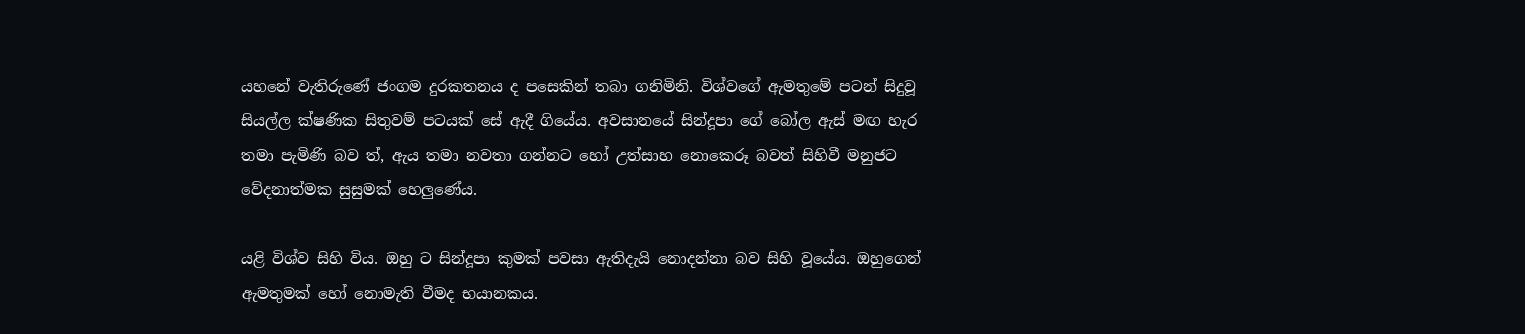යහනේ වැතිරුණේ ජංගම දුරකතනය ද පසෙකින් තබා ගනිමිනි. විශ්වගේ ඇමතුමේ පටන් සිදුවූ සියල්ල ක්ෂණික සිතුවම් පටයක් සේ ඇදී ගියේය. අවසානයේ සින්දූපා ගේ බෝල ඇස් මඟ හැර තමා පැමිණි බව ත්, ඇය තමා නවතා ගන්නට හෝ උත්සාහ නොකෙරූ බවත් සිහිවී මනුජට වේදනාත්මක සුසුමක් හෙලුණේය.

යළි විශ්ව සිහි විය. ඔහු ට සින්දූපා කුමක් පවසා ඇතිදැයි නොදන්නා බව සිහි වූයේය. ඔහුගෙන් ඇමතුමක් හෝ නොමැති වීමද භයානකය.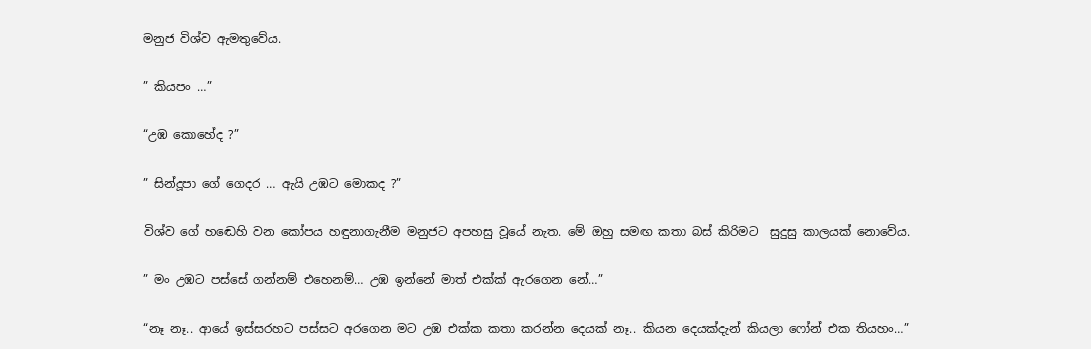මනුජ විශ්ව ඇමතුවේය.

” කියපං …”

“උඹ කොහේද ?”

” සින්දූපා ගේ ගෙදර … ඇයි උඹට මොකද ?”

විශ්ව ගේ හඬෙහි වන කෝපය හඳුනාගැනීම මනුජට අපහසු වූයේ නැත. මේ ඔහු සමඟ කතා බස් කිරිමට  සුදුසු කාලයක් නොවේය.

” මං උඹට පස්සේ ගන්නම් එහෙනම්… උඹ ඉන්නේ මාත් එක්ක් ඇරගෙන නේ…”

“නෑ නෑ.. ආයේ ඉස්සරහට පස්සට අරගෙන මට උඹ එක්ක කතා කරන්න දෙයක් නෑ.. කියන දෙයක්දැන් කියලා ෆෝන් එක තියහං…”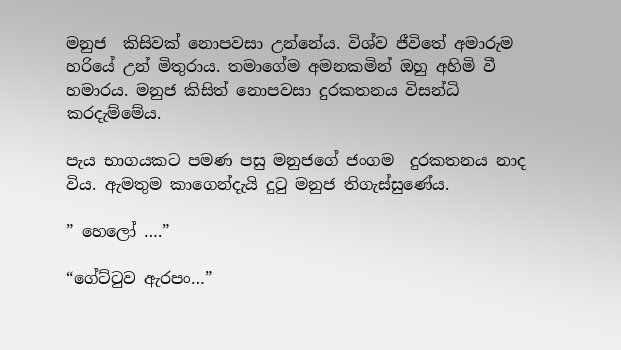මනුජ  කිසිවක් නොපවසා උන්නේය. විශ්ව ජීවිතේ අමාරුම හරියේ උන් මිතුරාය. තමාගේම අමනකමින් ඔහු අහිමි වී හමාරය. මනුජ කිසිත් නොපවසා දුරකතනය විසන්ධි කරදැම්මේය.

පැය භාගයකට පමණ පසු මනුජගේ ජංගම  දුරකතනය නාද විය. ඇමතුම කාගෙන්දැයි දුටු මනුජ තිගැස්සුණේය.

” හෙලෝ ….”

“ගේට්ටුව ඇරපං…”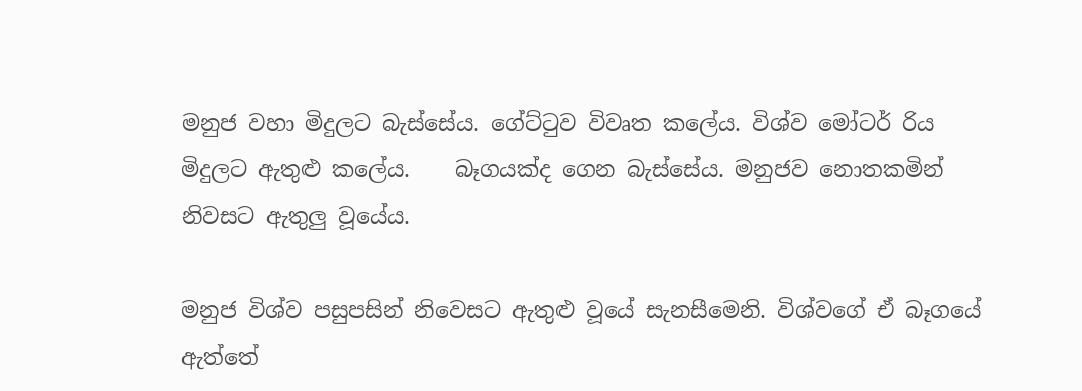මනුජ වහා මිදුලට බැස්සේය. ගේට්ටුව විවෘත කලේය. විශ්ව මෝටර් රිය මිදුලට ඇතුළු කලේය.    බෑගයක්ද ගෙන බැස්සේය. මනුජව නොතකමින් නිවසට ඇතුලු වූයේය.

මනුජ විශ්ව පසුපසින් නිවෙසට ඇතුළු වූයේ සැනසීමෙනි. විශ්වගේ ඒ බෑගයේ ඇත්තේ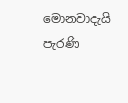මොනවාදැයි පැරණි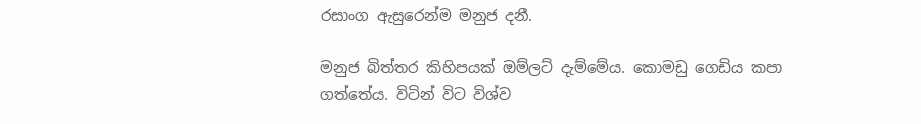රසාංග ඇසුරෙන්ම මනුජ දනී.

මනුජ බිත්තර කිහිපයක් ඔම්ලට් දැම්මේය. කොමඩු ගෙඩිය කපා ගත්තේය. විටින් විට විශ්ව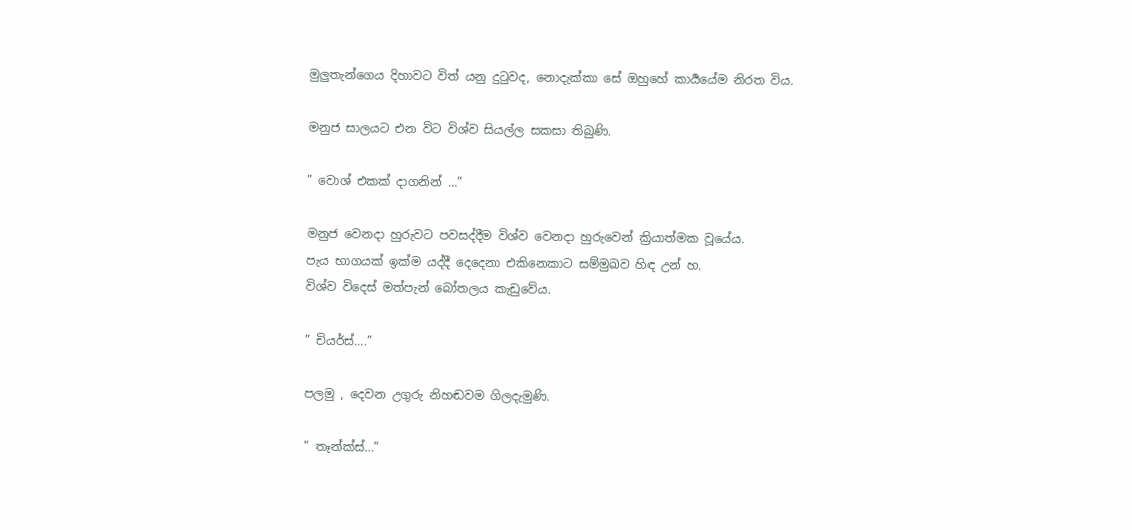මුලුතැන්ගෙය දිහාවට විත් යනු දුටුවද, නොදැක්කා සේ ඔහුහේ කාර්‍යයේම නිරත විය.

මනුජ සාලයට එන විට විශ්ව සියල්ල සකසා තිබුණි.

” වොශ් එකක් දාගනින් …”

මනුජ වෙනදා හුරුවට පවසද්දීම විශ්ව වෙනදා හුරුවෙන් ක්‍රියාත්මක වූයේය.
පැය භාගයක් ඉක්ම යද්දී දෙදෙනා එකිනෙකාට සම්මුඛව හිඳ උන් හ.
විශ්ව විදෙස් මත්පැන් බෝතලය කැඩුවේය.

” චියර්ස්….”

පලමු , දෙවන උගුරු නිහඬවම ගිලදැමුණි.

” තෑන්ක්ස්…”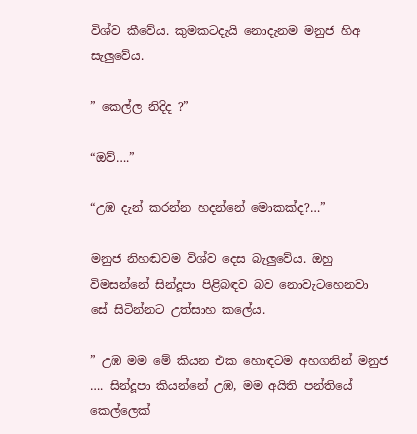විශ්ව කීවේය. කුමකටදැයි නොදැනම මනුජ හිඅ සැලුවේය.

” කෙල්ල නිදිද ?”

“ඔව්….”

“උඹ දැන් කරන්න හදන්නේ මොකක්ද?…”

මනුජ නිහඬවම විශ්ව දෙස බැලුවේය. ඔහු විමසන්නේ සින්දූපා පිළිබඳව බව නොවැටහෙනවා සේ සිටින්නට උත්සාහ කලේය.

” උඹ මම මේ කියන එක හොඳටම අහගනින් මනුජ …. සින්දූපා කියන්නේ උඹ, මම අයිති පන්තියේ කෙල්ලෙක්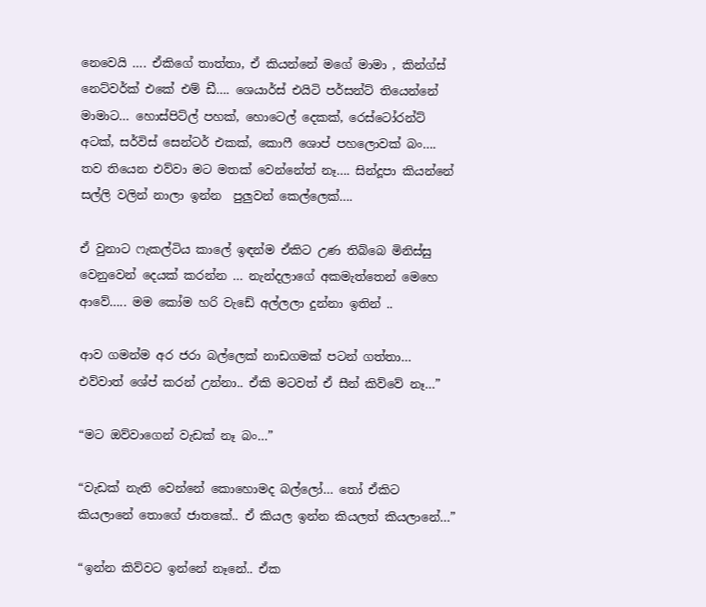නෙවෙයි …. ඒකිගේ තාත්තා, ඒ කියන්නේ මගේ මාමා , කින්ග්ස් නෙට්වර්ක් එකේ එම් ඩී…. ශෙයාර්ස් එයිටි පර්සන්ට් තියෙන්නේ මාමාට… හොස්පිට්ල් පහක්, හොටෙල් දෙකක්, රෙස්ටෝරන්ට් අටක්, සර්විස් සෙන්ටර් එකක්, කොෆී ශොප් පහලොවක් බං…. තව තියෙන එව්වා මට මතක් වෙන්නේත් නෑ…. සින්දූපා කියන්නේ සල්ලි වලින් නාලා ඉන්න  පුලුවන් කෙල්ලෙක්….

ඒ වුනාට ෆැකල්ටිය කාලේ ඉඳන්ම ඒකිට උණ තිබ්බෙ මිනිස්සු වෙනුවෙන් දෙයක් කරන්න … නැන්දලාගේ අකමැත්තෙන් මෙහෙ ආවේ….. මම කෝම හරි වැඩේ අල්ලලා දුන්නා ඉතින් ..

ආව ගමන්ම අර ජරා බල්ලෙක් නාඩගමක් පටන් ගත්තා… එව්වාත් ශේප් කරන් උන්නා.. ඒකි මටවත් ඒ සීන් කිව්වේ නෑ…”

“මට ඔව්වාගෙන් වැඩක් නෑ බං…”

“වැඩක් නැති වෙන්නේ කොහොමද බල්ලෝ… තෝ ඒකිට කියලානේ තොගේ ජාතකේ.. ඒ කියල ඉන්න කියලත් කියලානේ…”

“ඉන්න කිව්වට ඉන්නේ නෑනේ.. ඒක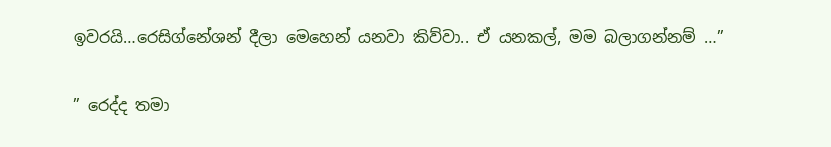ඉවරයි…රෙසිග්නේශන් දීලා මෙහෙන් යනවා කිව්වා.. ඒ යනකල්, මම බලාගන්නම් …”

” රෙද්ද තමා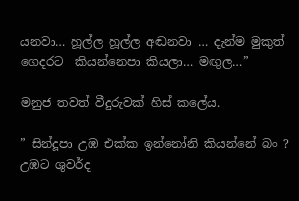යනවා… හූල්ල හූල්ල අඬනවා … දැන්ම මුකුත් ගෙදරට  කියන්නෙපා කියලා… මඟුල…”

මනුජ තවත් වීදුරුවක් හිස් කලේය.

” සින්දූපා උඹ එක්ක ඉන්නෝනි කියන්නේ බං ? උඹට ශුවර්ද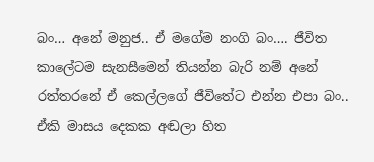බං… අනේ මනුජ.. ඒ මගේම නංගි බං…. ජීවිත කාලේටම සැනසීමෙන් තියන්න බැරි නම් අනේ රත්තරනේ ඒ කෙල්ලගේ ජීවිතේට එන්න එපා බං.. ඒකි මාසය දෙකක අඬලා හිත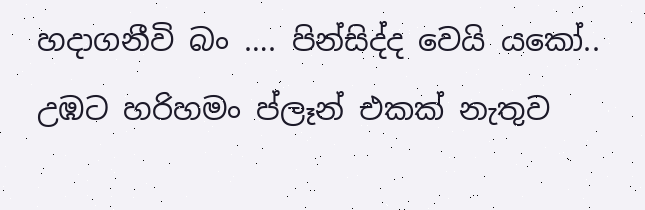හදාගනීවි බං …. පින්සිද්ද වෙයි යකෝ.. උඹට හරිහමං ප්ලෑන් එකක් නැතුව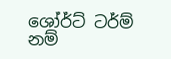ශෝර්ට් ටර්ම් නම්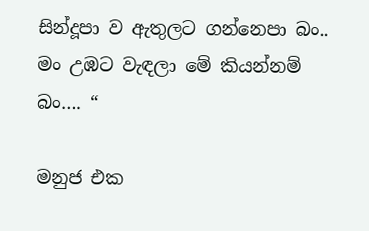සින්දූපා ව ඇතුලට ගන්නෙපා බං.. මං උඹට වැඳලා මේ කියන්නම් බං…. “

මනුජ එක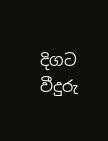දිගට වීදුරු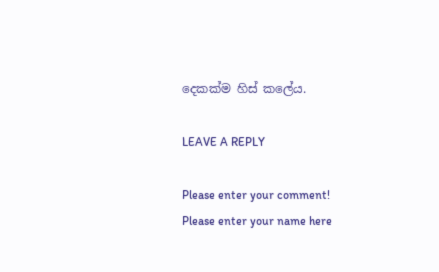දෙකක්ම හිස් කලේය.

LEAVE A REPLY

Please enter your comment!
Please enter your name here